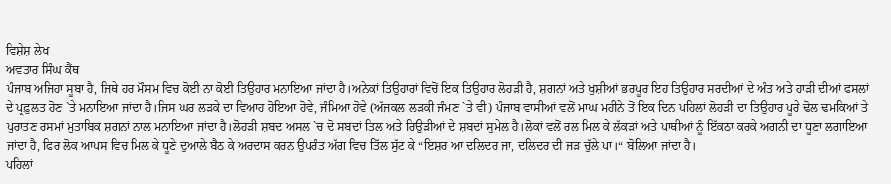ਵਿਸ਼ੇਸ਼ ਲੇਖ
ਅਵਤਾਰ ਸਿੰਘ ਕੈਂਥ
ਪੰਜਾਬ ਅਜਿਹਾ ਸੂਬਾ ਹੈ, ਜਿਥੇ ਹਰ ਮੌਸਮ ਵਿਚ ਕੋਈ ਨਾ ਕੋਈ ਤਿਉਹਾਰ ਮਨਾਇਆ ਜਾਂਦਾ ਹੈ।ਅਨੇਕਾਂ ਤਿਉਹਾਰਾਂ ਵਿਚੋਂ ਇਕ ਤਿਉਹਾਰ ਲੋਹੜੀ ਹੈ, ਸ਼ਗਨਾਂ ਅਤੇ ਖੁਸ਼ੀਆਂ ਭਰਪੂਰ ਇਹ ਤਿਉਹਾਰ ਸਰਦੀਆਂ ਦੇ ਅੰਤ ਅਤੇ ਹਾੜੀ ਦੀਆਂ ਫਸਲਾਂ ਦੇ ਪ੍ਰਫ਼ੁਲਤ ਹੋਣ `ਤੇ ਮਨਾਇਆ ਜਾਂਦਾ ਹੈ।ਜਿਸ ਘਰ ਲੜਕੇ ਦਾ ਵਿਆਹ ਹੋਇਆ ਹੋਵੇ, ਜੰਮਿਆ ਹੋਵੇ (ਅੱਜਕਲ ਲੜਕੀ ਜੰਮਣ `ਤੇ ਵੀ) ਪੰਜਾਬ ਵਾਸੀਆਂ ਵਲੋਂ ਮਾਘ ਮਹੀਨੇ ਤੋਂ ਇਕ ਦਿਨ ਪਹਿਲਾਂ ਲੋਹੜੀ ਦਾ ਤਿਉਹਾਰ ਪੂਰੇ ਢੋਲ ਢਮਕਿਆਂ ਤੇ ਪੁਰਾਤਣ ਰਸਮਾਂ ਮੁਤਾਬਿਕ ਸ਼ਗਨਾਂ ਨਾਲ ਮਨਾਇਆ ਜਾਂਦਾ ਹੈ।ਲੋਹੜੀ ਸ਼ਬਦ ਅਸਲ `ਚ ਦੋ ਸਬਦਾਂ ਤਿਲ ਅਤੇ ਰਿਉੜੀਆਂ ਦੇ ਸ਼ਬਦਾਂ ਸੁਮੇਲ ਹੈ।ਲੋਕਾਂ ਵਲੋਂ ਰਲ ਮਿਲ ਕੇ ਲੱਕੜਾਂ ਅਤੇ ਪਾਥੀਆਂ ਨੂੰ ਇੱਕਠਾ ਕਰਕੇ ਅਗਨੀ ਦਾ ਧੂਣਾ ਲਗਾਇਆ ਜਾਂਦਾ ਹੈ, ਫਿਰ ਲੋਕ ਆਪਸ ਵਿਚ ਮਿਲ ਕੇ ਧੂਣੇ ਦੁਆਲੇ ਬੈਠ ਕੇ ਅਰਦਾਸ ਕਰਨ ਉਪਰੰਤ ਅੱਗ ਵਿਚ ਤਿੱਲ ਸੁੱਟ ਕੇ “ਇਸ਼ਰ ਆ ਦਲਿਦਰ ਜਾ, ਦਲਿਦਰ ਦੀ ਜੜ ਚੁੱਲੇ ਪਾ।“ ਬੋਲਿਆ ਜਾਂਦਾ ਹੈ।
ਪਹਿਲਾਂ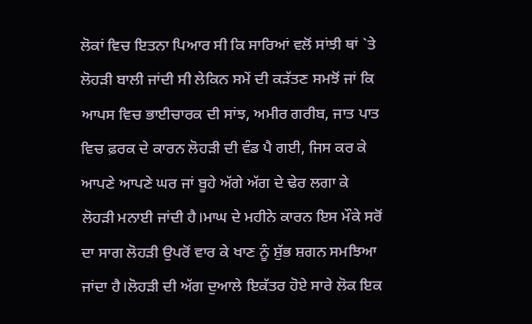ਲੋਕਾਂ ਵਿਚ ਇਤਨਾ ਪਿਆਰ ਸੀ ਕਿ ਸਾਰਿਆਂ ਵਲੋਂ ਸਾਂਝੀ ਥਾਂ `ਤੇ ਲੋਹੜੀ ਬਾਲੀ ਜਾਂਦੀ ਸੀ ਲੇਕਿਨ ਸਮੇਂ ਦੀ ਕੜੱਤਣ ਸਮਝੋਂ ਜਾਂ ਕਿ ਆਪਸ ਵਿਚ ਭਾਈਚਾਰਕ ਦੀ ਸਾਂਝ, ਅਮੀਰ ਗਰੀਬ, ਜਾਤ ਪਾਤ ਵਿਚ ਫ਼ਰਕ ਦੇ ਕਾਰਨ ਲੋਹੜੀ ਦੀ ਵੰਡ ਪੈ ਗਈ, ਜਿਸ ਕਰ ਕੇ ਆਪਣੇ ਆਪਣੇ ਘਰ ਜਾਂ ਬੂਹੇ ਅੱਗੇ ਅੱਗ ਦੇ ਢੇਰ ਲਗਾ ਕੇ ਲੋਹੜੀ ਮਨਾਈ ਜਾਂਦੀ ਹੈ।ਮਾਘ ਦੇ ਮਹੀਨੇ ਕਾਰਨ ਇਸ ਮੌਕੇ ਸਰੋਂ ਦਾ ਸਾਗ ਲੋਹੜੀ ਉਪਰੋਂ ਵਾਰ ਕੇ ਖਾਣ ਨੂੰ ਸ਼ੁੱਭ ਸ਼ਗਨ ਸਮਝਿਆ ਜਾਂਦਾ ਹੈ।ਲੋਹੜੀ ਦੀ ਅੱਗ ਦੁਆਲੇ ਇਕੱਤਰ ਹੋਏ ਸਾਰੇ ਲੋਕ ਇਕ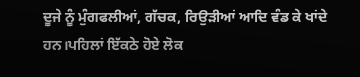ਦੂਜੇ ਨੂੰ ਮੁੰਗਫਲੀਆਂ, ਗੱਚਕ, ਰਿਉੜੀਆਂ ਆਦਿ ਵੰਡ ਕੇ ਖਾਂਦੇ ਹਨ।ਪਹਿਲਾਂ ਇੱਕਠੇ ਹੋਏ ਲੋਕ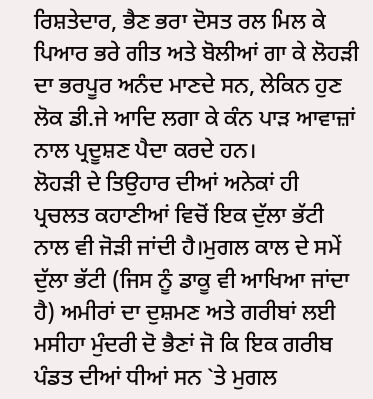ਰਿਸ਼ਤੇਦਾਰ, ਭੈਣ ਭਰਾ ਦੋਸਤ ਰਲ ਮਿਲ ਕੇ ਪਿਆਰ ਭਰੇ ਗੀਤ ਅਤੇ ਬੋਲੀਆਂ ਗਾ ਕੇ ਲੋਹੜੀ ਦਾ ਭਰਪੂਰ ਅਨੰਦ ਮਾਣਦੇ ਸਨ, ਲੇਕਿਨ ਹੁਣ ਲੋਕ ਡੀ.ਜੇ ਆਦਿ ਲਗਾ ਕੇ ਕੰਨ ਪਾੜ ਆਵਾਜ਼ਾਂ ਨਾਲ ਪ੍ਰਦੂਸ਼ਣ ਪੈਦਾ ਕਰਦੇ ਹਨ।
ਲੋਹੜੀ ਦੇ ਤਿਉਹਾਰ ਦੀਆਂ ਅਨੇਕਾਂ ਹੀ ਪ੍ਰਚਲਤ ਕਹਾਣੀਆਂ ਵਿਚੋਂ ਇਕ ਦੁੱਲਾ ਭੱਟੀ ਨਾਲ ਵੀ ਜੋੜੀ ਜਾਂਦੀ ਹੈ।ਮੁਗਲ ਕਾਲ ਦੇ ਸਮੇਂ ਦੁੱਲਾ ਭੱਟੀ (ਜਿਸ ਨੂੰ ਡਾਕੂ ਵੀ ਆਖਿਆ ਜਾਂਦਾ ਹੈ) ਅਮੀਰਾਂ ਦਾ ਦੁਸ਼ਮਣ ਅਤੇ ਗਰੀਬਾਂ ਲਈ ਮਸੀਹਾ ਮੁੰਦਰੀ ਦੋ ਭੈਣਾਂ ਜੋ ਕਿ ਇਕ ਗਰੀਬ ਪੰਡਤ ਦੀਆਂ ਧੀਆਂ ਸਨ `ਤੇ ਮੁਗਲ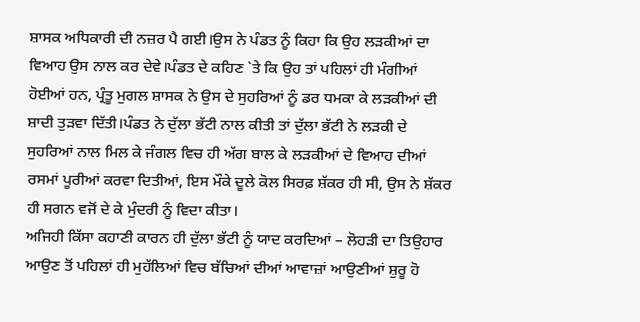ਸ਼ਾਸਕ ਅਧਿਕਾਰੀ ਦੀ ਨਜ਼ਰ ਪੈ ਗਈ।ਉਸ ਨੇ ਪੰਡਤ ਨੂੰ ਕਿਹਾ ਕਿ ਉਹ ਲੜਕੀਆਂ ਦਾ ਵਿਆਹ ਉਸ ਨਾਲ ਕਰ ਦੇਵੇ।ਪੰਡਤ ਦੇ ਕਹਿਣ `ਤੇ ਕਿ ਉਹ ਤਾਂ ਪਹਿਲਾਂ ਹੀ ਮੰਗੀਆਂ ਹੋਈਆਂ ਹਨ, ਪ੍ਰੰਤੂ ਮੁਗਲ ਸ਼ਾਸਕ ਨੇ ਉਸ ਦੇ ਸੁਹਰਿਆਂ ਨੂੰ ਡਰ ਧਮਕਾ ਕੇ ਲੜਕੀਆਂ ਦੀ ਸ਼ਾਦੀ ਤੁੜਵਾ ਦਿੱਤੀ।ਪੰਡਤ ਨੇ ਦੁੱਲਾ ਭੱਟੀ ਨਾਲ ਕੀਤੀ ਤਾਂ ਦੁੱਲਾ ਭੱਟੀ ਨੇ ਲੜਕੀ ਦੇ ਸੁਹਰਿਆਂ ਨਾਲ ਮਿਲ ਕੇ ਜੰਗਲ ਵਿਚ ਹੀ ਅੱਗ ਬਾਲ ਕੇ ਲੜਕੀਆਂ ਦੇ ਵਿਆਹ ਦੀਆਂ ਰਸਮਾਂ ਪੂਰੀਆਂ ਕਰਵਾ ਦਿਤੀਆਂ, ਇਸ ਮੌਕੇ ਦੂਲੇ ਕੋਲ ਸਿਰਫ਼ ਸ਼ੱਕਰ ਹੀ ਸੀ, ਉਸ ਨੇ ਸ਼ੱਕਰ ਹੀ ਸਗਨ ਵਜੋਂ ਦੇ ਕੇ ਮੁੰਦਰੀ ਨੂੰ ਵਿਦਾ ਕੀਤਾ।
ਅਜਿਹੀ ਕਿੱਸਾ ਕਹਾਣੀ ਕਾਰਨ ਹੀ ਦੁੱਲਾ ਭੱਟੀ ਨੂੰ ਯਾਦ ਕਰਦਿਆਂ – ਲੋਹੜੀ ਦਾ ਤਿਉਹਾਰ ਆਉਣ ਤੋਂ ਪਹਿਲਾਂ ਹੀ ਮੁਹੱਲਿਆਂ ਵਿਚ ਬੱਚਿਆਂ ਦੀਆਂ ਆਵਾਜ਼ਾਂ ਆਉਣੀਆਂ ਸ਼ੁਰੂ ਹੋ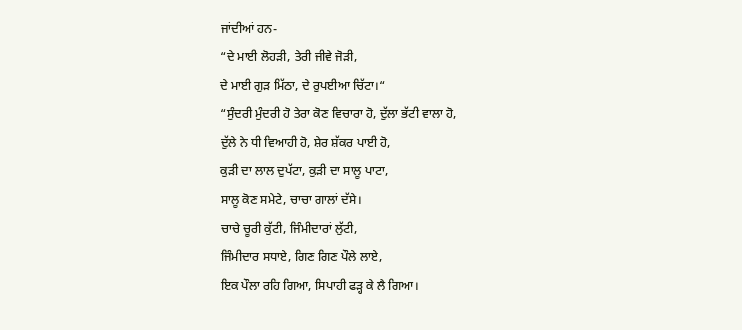ਜਾਂਦੀਆਂ ਹਨ-
“ਦੇ ਮਾਈ ਲੋਹੜੀ, ਤੇਰੀ ਜੀਵੇ ਜੋੜੀ,
ਦੇ ਮਾਈ ਗੁੜ ਮਿੱਠਾ, ਦੇ ਰੁਪਈਆ ਚਿੱਟਾ।“
“ਸੁੰਦਰੀ ਮੁੰਦਰੀ ਹੋ ਤੇਰਾ ਕੋਣ ਵਿਚਾਰਾ ਹੋ, ਦੁੱਲਾ ਭੱਟੀ ਵਾਲਾ ਹੋ,
ਦੁੱਲੇ ਨੇ ਧੀ ਵਿਆਹੀ ਹੋ, ਸ਼ੇਰ ਸ਼ੱਕਰ ਪਾਈ ਹੋ,
ਕੁੜੀ ਦਾ ਲਾਲ ਦੁਪੱਟਾ, ਕੁੜੀ ਦਾ ਸਾਲੂ ਪਾਟਾ,
ਸਾਲੂ ਕੋਣ ਸਮੇਟੇ, ਚਾਚਾ ਗਾਲਾਂ ਦੱਸੇ।
ਚਾਚੇ ਚੂਰੀ ਕੁੱਟੀ, ਜਿੰਮੀਦਾਰਾਂ ਲੁੱਟੀ,
ਜਿੰਮੀਦਾਰ ਸਧਾਏ, ਗਿਣ ਗਿਣ ਪੌਲੇ ਲਾਏ,
ਇਕ ਪੌਲਾ ਰਹਿ ਗਿਆ, ਸਿਪਾਹੀ ਫੜ੍ਹ ਕੇ ਲੈ ਗਿਆ।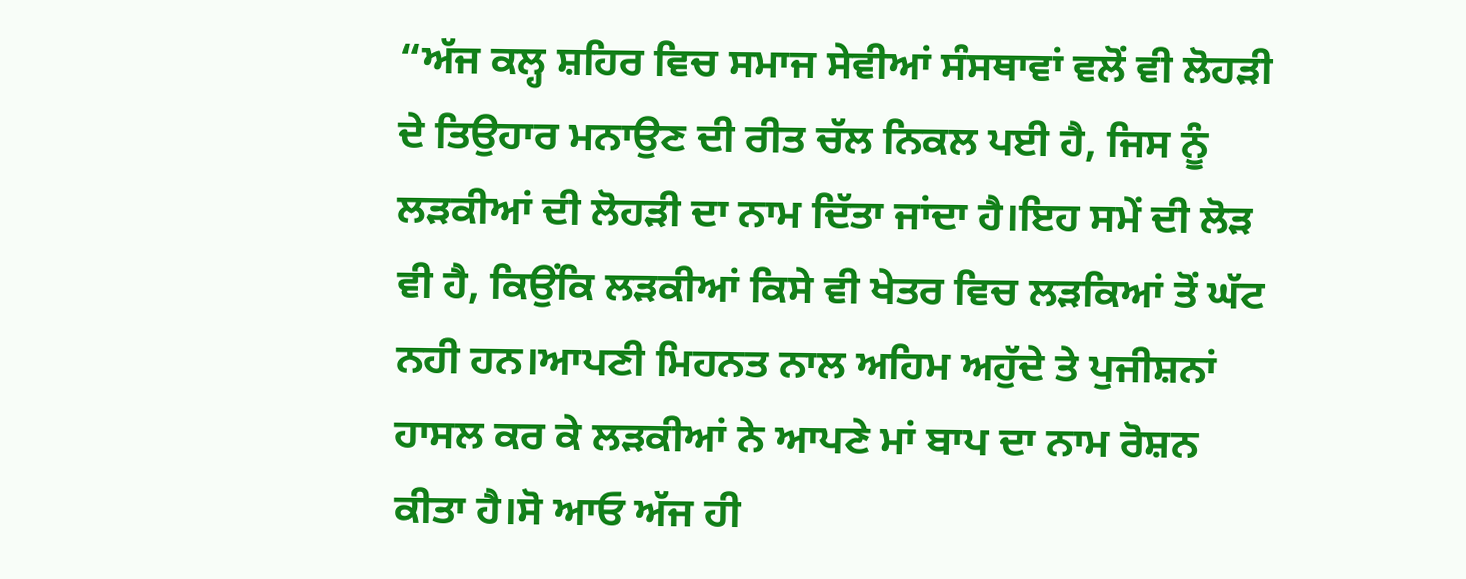“ਅੱਜ ਕਲ੍ਹ ਸ਼ਹਿਰ ਵਿਚ ਸਮਾਜ ਸੇਵੀਆਂ ਸੰਸਥਾਵਾਂ ਵਲੋਂ ਵੀ ਲੋਹੜੀ ਦੇ ਤਿਉਹਾਰ ਮਨਾਉਣ ਦੀ ਰੀਤ ਚੱਲ ਨਿਕਲ ਪਈ ਹੈ, ਜਿਸ ਨੂੰ ਲੜਕੀਆਂ ਦੀ ਲੋਹੜੀ ਦਾ ਨਾਮ ਦਿੱਤਾ ਜਾਂਦਾ ਹੈ।ਇਹ ਸਮੇਂ ਦੀ ਲੋੜ ਵੀ ਹੈ, ਕਿਉਂਕਿ ਲੜਕੀਆਂ ਕਿਸੇ ਵੀ ਖੇਤਰ ਵਿਚ ਲੜਕਿਆਂ ਤੋਂ ਘੱਟ ਨਹੀ ਹਨ।ਆਪਣੀ ਮਿਹਨਤ ਨਾਲ ਅਹਿਮ ਅਹੁੱਦੇ ਤੇ ਪੁਜੀਸ਼ਨਾਂ ਹਾਸਲ ਕਰ ਕੇ ਲੜਕੀਆਂ ਨੇ ਆਪਣੇ ਮਾਂ ਬਾਪ ਦਾ ਨਾਮ ਰੋਸ਼ਨ ਕੀਤਾ ਹੈ।ਸੋ ਆਓ ਅੱਜ ਹੀ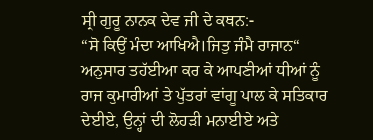ਸ੍ਰੀ ਗੁਰੂ ਨਾਨਕ ਦੇਵ ਜੀ ਦੇ ਕਥਨ:-
“ਸੋ ਕਿਉਂ ਮੰਦਾ ਆਖਿਐ।ਜਿਤੁ ਜੰਮੈ ਰਾਜਾਨ“
ਅਨੁਸਾਰ ਤਹੱਈਆ ਕਰ ਕੇ ਆਪਣੀਆਂ ਧੀਆਂ ਨੂੰ ਰਾਜ ਕੁਮਾਰੀਆਂ ਤੇ ਪੁੱਤਰਾਂ ਵਾਂਗੂ ਪਾਲ ਕੇ ਸਤਿਕਾਰ ਦੇਈਏ, ਉਨ੍ਹਾਂ ਦੀ ਲੋਹੜੀ ਮਨਾਈਏ ਅਤੇ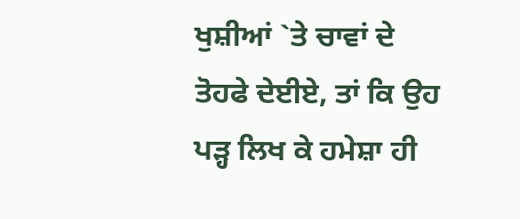ਖੁਸ਼ੀਆਂ `ਤੇ ਚਾਵਾਂ ਦੇ ਤੋਹਫੇ ਦੇਈਏ, ਤਾਂ ਕਿ ਉਹ ਪੜ੍ਹ ਲਿਖ ਕੇ ਹਮੇਸ਼ਾ ਹੀ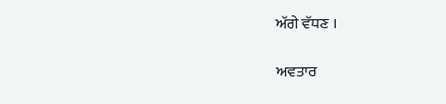ਅੱਗੇ ਵੱਧਣ ।

ਅਵਤਾਰ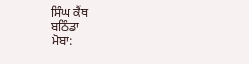ਸਿੰਘ ਕੈਂਥ
ਬਠਿੰਡਾ
ਮੋਬਾ: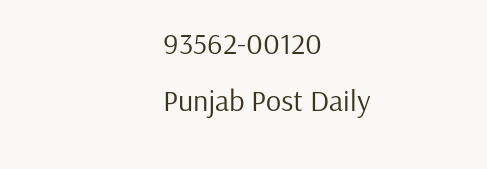93562-00120
Punjab Post Daily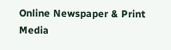Online Newspaper & Print Media